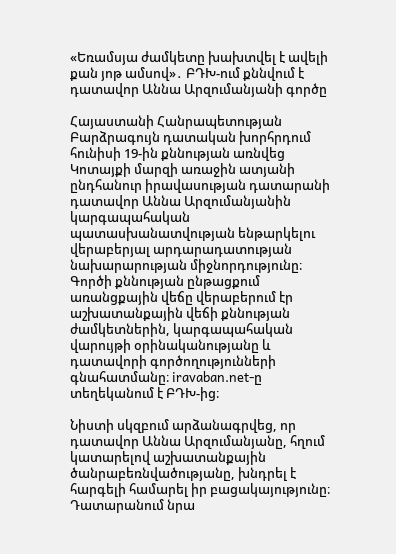«Եռամսյա ժամկետը խախտվել է ավելի քան յոթ ամսով»․ ԲԴԽ-ում քննվում է դատավոր Աննա Արզումանյանի գործը

Հայաստանի Հանրապետության Բարձրագույն դատական խորհրդում հունիսի 19-ին քննության առնվեց Կոտայքի մարզի առաջին ատյանի ընդհանուր իրավասության դատարանի դատավոր Աննա Արզումանյանին կարգապահական պատասխանատվության ենթարկելու վերաբերյալ արդարադատության նախարարության միջնորդությունը։ Գործի քննության ընթացքում առանցքային վեճը վերաբերում էր աշխատանքային վեճի քննության ժամկետներին, կարգապահական վարույթի օրինականությանը և դատավորի գործողությունների գնահատմանը։ iravaban.net-ը տեղեկանում է ԲԴԽ-ից։

Նիստի սկզբում արձանագրվեց, որ դատավոր Աննա Արզումանյանը, հղում կատարելով աշխատանքային ծանրաբեռնվածությանը, խնդրել է հարգելի համարել իր բացակայությունը։ Դատարանում նրա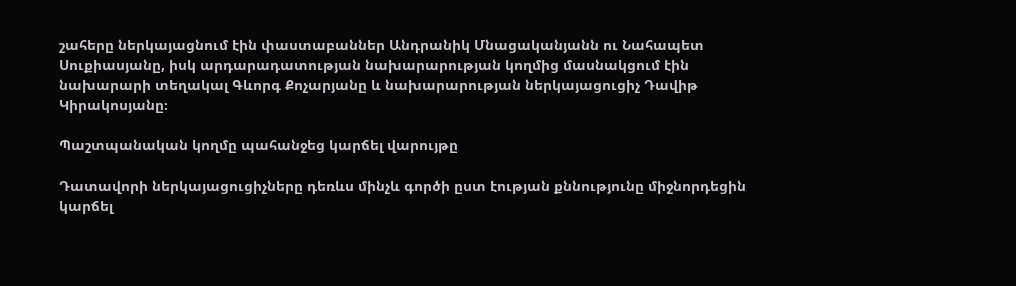շահերը ներկայացնում էին փաստաբաններ Անդրանիկ Մնացականյանն ու Նահապետ Սուքիասյանը, իսկ արդարադատության նախարարության կողմից մասնակցում էին նախարարի տեղակալ Գևորգ Քոչարյանը և նախարարության ներկայացուցիչ Դավիթ Կիրակոսյանը։

Պաշտպանական կողմը պահանջեց կարճել վարույթը

Դատավորի ներկայացուցիչները դեռևս մինչև գործի ըստ էության քննությունը միջնորդեցին կարճել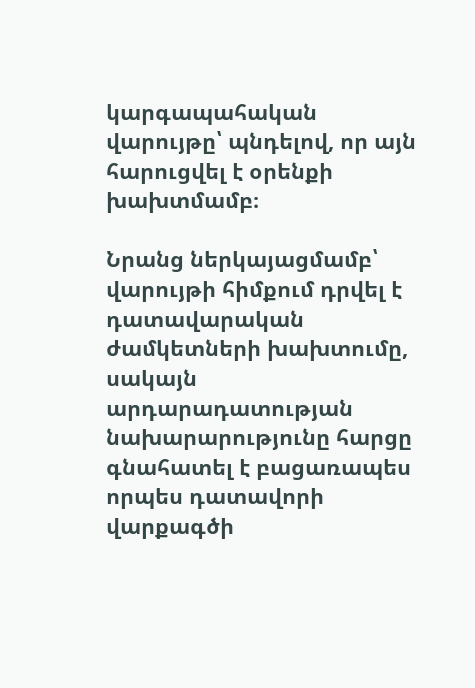կարգապահական վարույթը՝ պնդելով, որ այն հարուցվել է օրենքի խախտմամբ։

Նրանց ներկայացմամբ՝ վարույթի հիմքում դրվել է դատավարական ժամկետների խախտումը, սակայն արդարադատության նախարարությունը հարցը գնահատել է բացառապես որպես դատավորի վարքագծի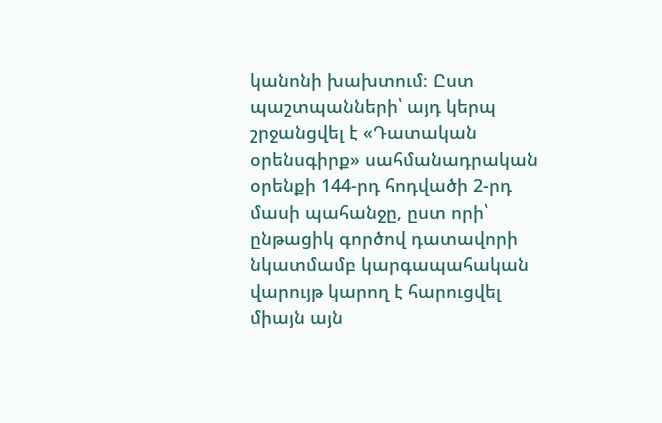կանոնի խախտում։ Ըստ պաշտպանների՝ այդ կերպ շրջանցվել է «Դատական օրենսգիրք» սահմանադրական օրենքի 144-րդ հոդվածի 2-րդ մասի պահանջը, ըստ որի՝ ընթացիկ գործով դատավորի նկատմամբ կարգապահական վարույթ կարող է հարուցվել միայն այն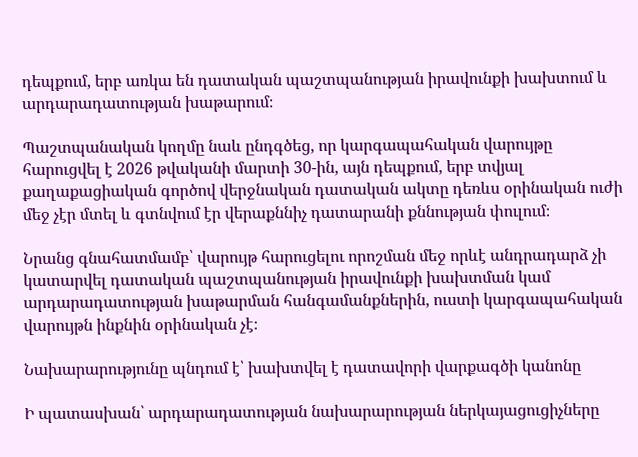դեպքում, երբ առկա են դատական պաշտպանության իրավունքի խախտում և արդարադատության խաթարում։

Պաշտպանական կողմը նաև ընդգծեց, որ կարգապահական վարույթը հարուցվել է 2026 թվականի մարտի 30-ին, այն դեպքում, երբ տվյալ քաղաքացիական գործով վերջնական դատական ակտը դեռևս օրինական ուժի մեջ չէր մտել և գտնվում էր վերաքննիչ դատարանի քննության փուլում։

Նրանց գնահատմամբ՝ վարույթ հարուցելու որոշման մեջ որևէ անդրադարձ չի կատարվել դատական պաշտպանության իրավունքի խախտման կամ արդարադատության խաթարման հանգամանքներին, ուստի կարգապահական վարույթն ինքնին օրինական չէ։

Նախարարությունը պնդում է՝ խախտվել է դատավորի վարքագծի կանոնը

Ի պատասխան՝ արդարադատության նախարարության ներկայացուցիչները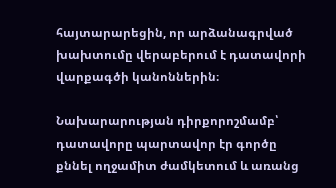հայտարարեցին, որ արձանագրված խախտումը վերաբերում է դատավորի վարքագծի կանոններին։

Նախարարության դիրքորոշմամբ՝ դատավորը պարտավոր էր գործը քննել ողջամիտ ժամկետում և առանց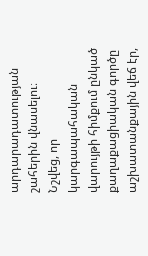արդարադատության շահերին վնասելու։ Նշվեց, որ կարգապահական վարույթի հիմքում ընկած քաղաքացիական գործը աշխատանքային վեճ էր,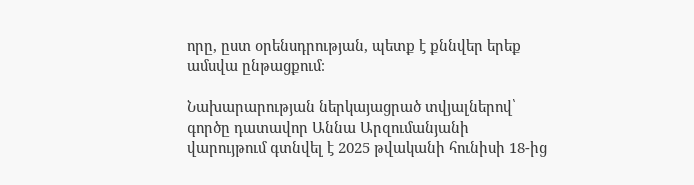որը, ըստ օրենսդրության, պետք է քննվեր երեք ամսվա ընթացքում։

Նախարարության ներկայացրած տվյալներով՝ գործը դատավոր Աննա Արզումանյանի վարույթում գտնվել է 2025 թվականի հունիսի 18-ից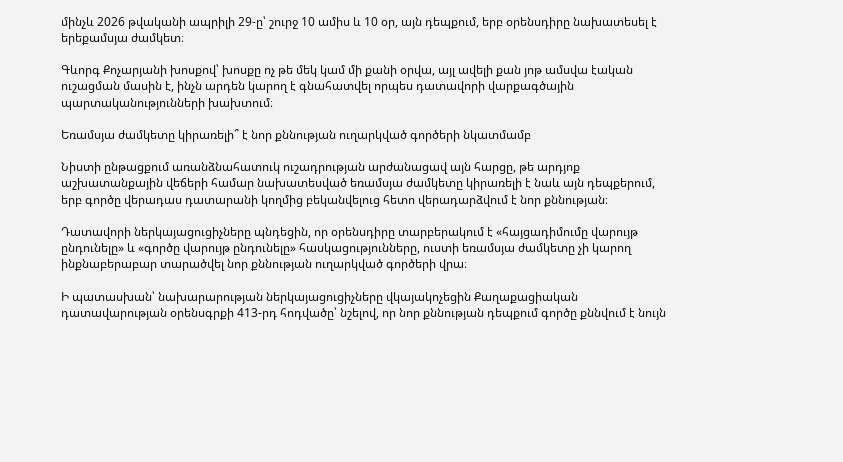մինչև 2026 թվականի ապրիլի 29-ը՝ շուրջ 10 ամիս և 10 օր, այն դեպքում, երբ օրենսդիրը նախատեսել է երեքամսյա ժամկետ։

Գևորգ Քոչարյանի խոսքով՝ խոսքը ոչ թե մեկ կամ մի քանի օրվա, այլ ավելի քան յոթ ամսվա էական ուշացման մասին է, ինչն արդեն կարող է գնահատվել որպես դատավորի վարքագծային պարտականությունների խախտում։

Եռամսյա ժամկետը կիրառելի՞ է նոր քննության ուղարկված գործերի նկատմամբ

Նիստի ընթացքում առանձնահատուկ ուշադրության արժանացավ այն հարցը, թե արդյոք աշխատանքային վեճերի համար նախատեսված եռամսյա ժամկետը կիրառելի է նաև այն դեպքերում, երբ գործը վերադաս դատարանի կողմից բեկանվելուց հետո վերադարձվում է նոր քննության։

Դատավորի ներկայացուցիչները պնդեցին, որ օրենսդիրը տարբերակում է «հայցադիմումը վարույթ ընդունելը» և «գործը վարույթ ընդունելը» հասկացությունները, ուստի եռամսյա ժամկետը չի կարող ինքնաբերաբար տարածվել նոր քննության ուղարկված գործերի վրա։

Ի պատասխան՝ նախարարության ներկայացուցիչները վկայակոչեցին Քաղաքացիական դատավարության օրենսգրքի 413-րդ հոդվածը՝ նշելով, որ նոր քննության դեպքում գործը քննվում է նույն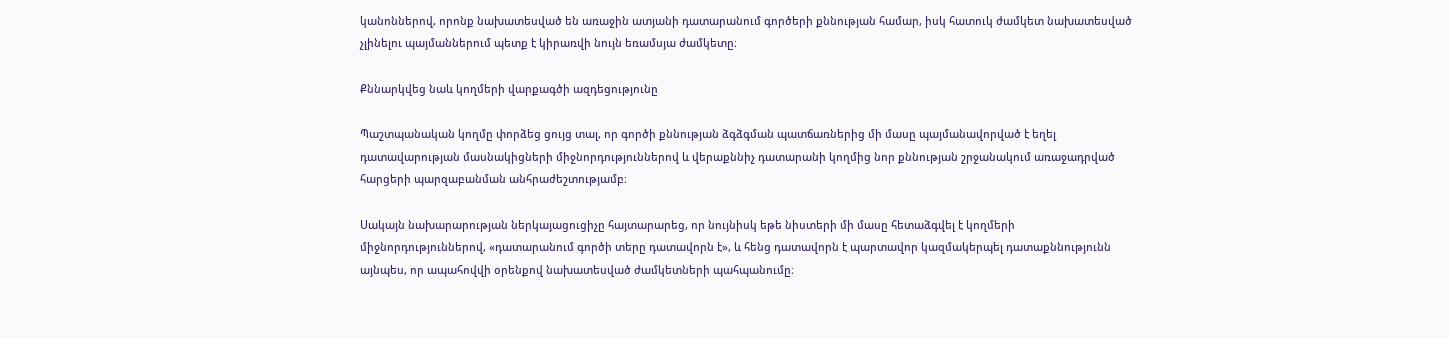կանոններով, որոնք նախատեսված են առաջին ատյանի դատարանում գործերի քննության համար, իսկ հատուկ ժամկետ նախատեսված չլինելու պայմաններում պետք է կիրառվի նույն եռամսյա ժամկետը։

Քննարկվեց նաև կողմերի վարքագծի ազդեցությունը

Պաշտպանական կողմը փորձեց ցույց տալ, որ գործի քննության ձգձգման պատճառներից մի մասը պայմանավորված է եղել դատավարության մասնակիցների միջնորդություններով և վերաքննիչ դատարանի կողմից նոր քննության շրջանակում առաջադրված հարցերի պարզաբանման անհրաժեշտությամբ։

Սակայն նախարարության ներկայացուցիչը հայտարարեց, որ նույնիսկ եթե նիստերի մի մասը հետաձգվել է կողմերի միջնորդություններով, «դատարանում գործի տերը դատավորն է», և հենց դատավորն է պարտավոր կազմակերպել դատաքննությունն այնպես, որ ապահովվի օրենքով նախատեսված ժամկետների պահպանումը։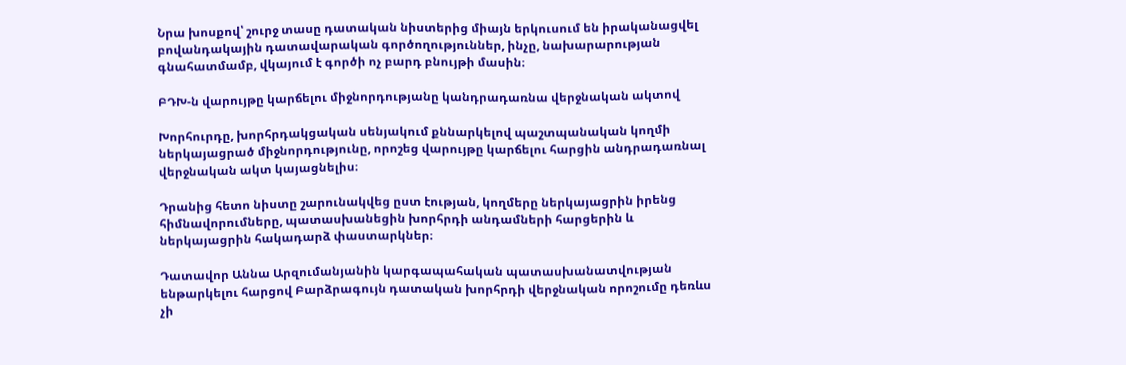Նրա խոսքով՝ շուրջ տասը դատական նիստերից միայն երկուսում են իրականացվել բովանդակային դատավարական գործողություններ, ինչը, նախարարության գնահատմամբ, վկայում է գործի ոչ բարդ բնույթի մասին։

ԲԴԽ-ն վարույթը կարճելու միջնորդությանը կանդրադառնա վերջնական ակտով

Խորհուրդը, խորհրդակցական սենյակում քննարկելով պաշտպանական կողմի ներկայացրած միջնորդությունը, որոշեց վարույթը կարճելու հարցին անդրադառնալ վերջնական ակտ կայացնելիս։

Դրանից հետո նիստը շարունակվեց ըստ էության, կողմերը ներկայացրին իրենց հիմնավորումները, պատասխանեցին խորհրդի անդամների հարցերին և ներկայացրին հակադարձ փաստարկներ։

Դատավոր Աննա Արզումանյանին կարգապահական պատասխանատվության ենթարկելու հարցով Բարձրագույն դատական խորհրդի վերջնական որոշումը դեռևս չի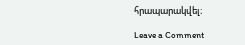հրապարակվել։

Leave a Comment